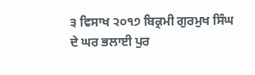੩ ਵਿਸਾਖ ੨੦੧੭ ਬਿਕ੍ਰਮੀ ਗੁਰਮੁਖ ਸਿੰਘ ਦੇ ਘਰ ਭਲਾਈ ਪੁਰ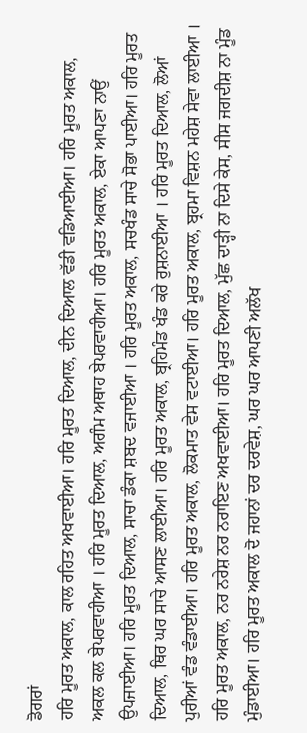ਡੋਗਰਾਂ
ਹਰਿ ਮੂਰਤ ਅਕਾਲ, ਕਾਲ ਰਹਿਤ ਅਖਵਾਈਆ। ਹਰਿ ਮੂਰਤ ਦਿਆਲ, ਦੀਨ ਦਿਆਲ ਵੱਡੀ ਵਡਿਆਈਆ। ਹਰਿ ਮੂਰਤ ਅਕਾਲ, ਅਕਲ ਕਲ ਬੇਪਰਵਾਹੀਆ । ਹਰਿ ਮੂਰਤ ਦਿਆਲ, ਅਗੰਮ ਅਥਾਹ ਬੇਪਰਵਾਹੀਆ। ਹਰਿ ਮੂਰਤ ਅਕਾਲ, ਏਕਾ ਆਪਣਾ ਨਾਉਂ ਉਪਜਾਈਆ। ਹਰਿ ਮੂਰਤ ਦਿਆਲ, ਸਾਚਾ ਡੰਕਾ ਸ਼ਬਦ ਵਜਾਈਆ । ਹਰਿ ਮੂਰਤ ਅਕਾਲ, ਸਚਖੰਡ ਸਾਚੇ ਸੋਭਾ ਪਾਈਆ। ਹਰਿ ਮੂਰਤ ਦਿਆਲ, ਥਿਰ ਘਰ ਸਾਚੇ ਆਸਣ ਲਾਈਆ। ਹਰਿ ਮੂਰਤ ਅਕਾਲ, ਬ੍ਰਹਿਮੰਡ ਖੰਡ ਕਰੇ ਰੁਸ਼ਨਾਈਆ । ਹਰਿ ਮੂਰਤ ਦਿਆਲ, ਲੋਆਂ ਪੁਰੀਆਂ ਵੰਡ ਵੰਡਾਈਆ। ਹਰਿ ਮੂਰਤ ਅਕਾਲ, ਲੋਕਮਾਤ ਵੇਸ ਵਟਾਈਆ। ਹਰਿ ਮੂਰਤ ਅਕਾਲ, ਬ੍ਰਹਮਾ ਵਿਸ਼ਨ ਮਹੇਸ਼ ਸੇਵਾ ਲਾਈਆ । ਹਰਿ ਮੂਰਤ ਅਕਾਲ, ਨਰ ਨਰੇਸ਼ ਨਰ ਨਰਾਇਣ ਅਖਵਾਈਆ। ਹਰਿ ਮੂਰਤ ਦਿਆਲ, ਮੁੱਛ ਦਾੜ੍ਹੀ ਨਾ ਦਿਸੇ ਕੇਸ, ਸੀਸ ਜਗਦੀਸ਼ ਨਾ ਮੂੰਡ ਮੁੰਡਾਈਆ। ਹਰਿ ਮੂਰਤ ਅਕਾਲ ਦੋ ਜਹਾਨਾਂ ਦਰ ਦਰਵੇਸ਼, ਘਰ ਘਰ ਆਪਣੀ ਅਲੱਖ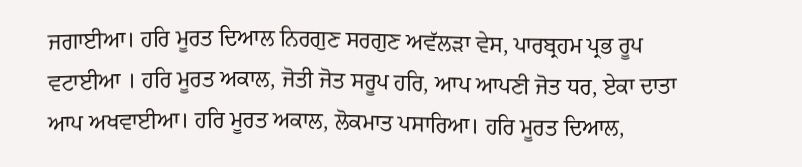ਜਗਾਈਆ। ਹਰਿ ਮੂਰਤ ਦਿਆਲ ਨਿਰਗੁਣ ਸਰਗੁਣ ਅਵੱਲੜਾ ਵੇਸ, ਪਾਰਬ੍ਰਹਮ ਪ੍ਰਭ ਰੂਪ ਵਟਾਈਆ । ਹਰਿ ਮੂਰਤ ਅਕਾਲ, ਜੋਤੀ ਜੋਤ ਸਰੂਪ ਹਰਿ, ਆਪ ਆਪਣੀ ਜੋਤ ਧਰ, ਏਕਾ ਦਾਤਾ ਆਪ ਅਖਵਾਈਆ। ਹਰਿ ਮੂਰਤ ਅਕਾਲ, ਲੋਕਮਾਤ ਪਸਾਰਿਆ। ਹਰਿ ਮੂਰਤ ਦਿਆਲ,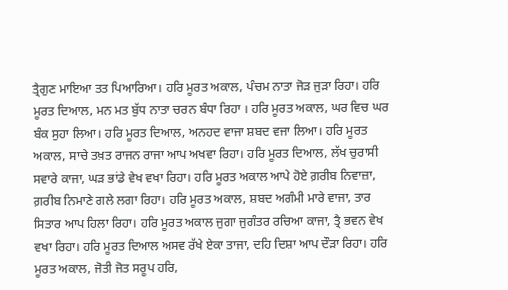ਤ੍ਰੈਗੁਣ ਮਾਇਆ ਤਤ ਪਿਆਰਿਆ। ਹਰਿ ਮੂਰਤ ਅਕਾਲ, ਪੰਚਮ ਨਾਤਾ ਜੋੜ ਜੁੜਾ ਰਿਹਾ। ਹਰਿ ਮੂਰਤ ਦਿਆਲ, ਮਨ ਮਤ ਬੁੱਧ ਨਾਤਾ ਚਰਨ ਬੰਧਾ ਰਿਹਾ । ਹਰਿ ਮੂਰਤ ਅਕਾਲ, ਘਰ ਵਿਚ ਘਰ ਬੰਕ ਸੁਹਾ ਲਿਆ। ਹਰਿ ਮੂਰਤ ਦਿਆਲ, ਅਨਹਦ ਵਾਜਾ ਸ਼ਬਦ ਵਜਾ ਲਿਆ। ਹਰਿ ਮੂਰਤ ਅਕਾਲ, ਸਾਚੇ ਤਖ਼ਤ ਰਾਜਨ ਰਾਜਾ ਆਪ ਅਖਵਾ ਰਿਹਾ। ਹਰਿ ਮੂਰਤ ਦਿਆਲ, ਲੱਖ ਚੁਰਾਸੀ ਸਵਾਰੇ ਕਾਜਾ, ਘੜ ਭਾਂਡੇ ਵੇਖ ਵਖਾ ਰਿਹਾ। ਹਰਿ ਮੂਰਤ ਅਕਾਲ ਆਪੇ ਹੋਏ ਗ਼ਰੀਬ ਨਿਵਾਜ਼ਾ, ਗ਼ਰੀਬ ਨਿਮਾਣੇ ਗਲੇ ਲਗਾ ਰਿਹਾ। ਹਰਿ ਮੂਰਤ ਅਕਾਲ, ਸ਼ਬਦ ਅਗੰਮੀ ਮਾਰੇ ਵਾਜਾ, ਤਾਰ ਸਿਤਾਰ ਆਪ ਹਿਲਾ ਰਿਹਾ। ਹਰਿ ਮੂਰਤ ਅਕਾਲ ਜੁਗਾ ਜੁਗੰਤਰ ਰਚਿਆ ਕਾਜਾ, ਤ੍ਰੈ ਭਵਨ ਵੇਖ ਵਖਾ ਰਿਹਾ। ਹਰਿ ਮੂਰਤ ਦਿਆਲ ਅਸਵ ਰੱਖੇ ਏਕਾ ਤਾਜਾ, ਦਹਿ ਦਿਸ਼ਾ ਆਪ ਦੌੜਾ ਰਿਹਾ। ਹਰਿ ਮੂਰਤ ਅਕਾਲ, ਜੋਤੀ ਜੋਤ ਸਰੂਪ ਹਰਿ,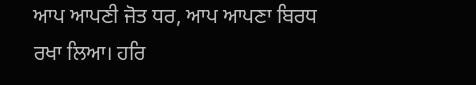ਆਪ ਆਪਣੀ ਜੋਤ ਧਰ, ਆਪ ਆਪਣਾ ਬਿਰਧ ਰਖਾ ਲਿਆ। ਹਰਿ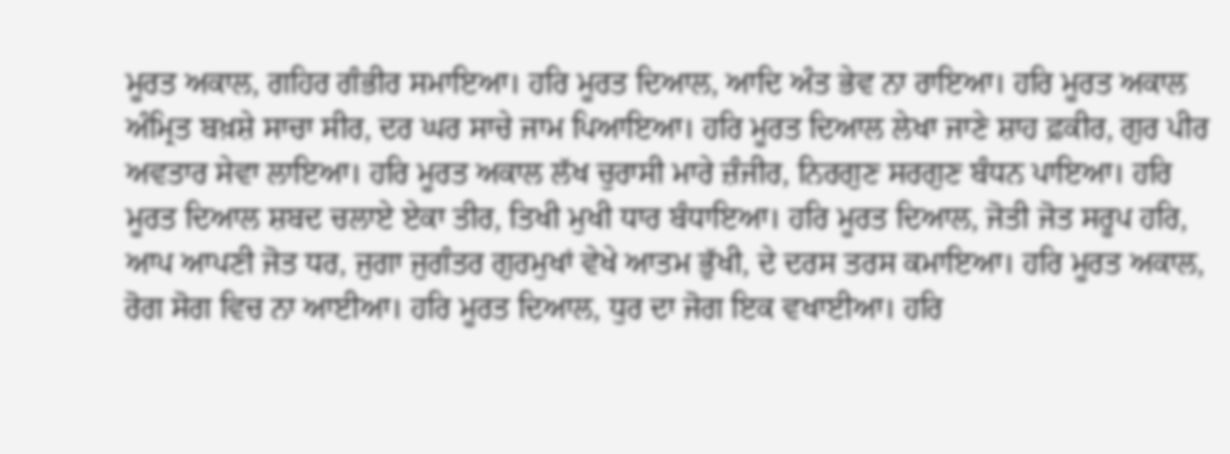ਮੂਰਤ ਅਕਾਲ, ਗਹਿਰ ਗੰਭੀਰ ਸਮਾਇਆ। ਹਰਿ ਮੂਰਤ ਦਿਆਲ, ਆਦਿ ਅੰਤ ਭੇਵ ਨਾ ਰਾਇਆ। ਹਰਿ ਮੂਰਤ ਅਕਾਲ ਅੰਮ੍ਰਿਤ ਬਖ਼ਸ਼ੇ ਸਾਚਾ ਸੀਰ, ਦਰ ਘਰ ਸਾਚੇ ਜਾਮ ਪਿਆਇਆ। ਹਰਿ ਮੂਰਤ ਦਿਆਲ ਲੇਖਾ ਜਾਣੇ ਸ਼ਾਹ ਫ਼ਕੀਰ, ਗੁਰ ਪੀਰ ਅਵਤਾਰ ਸੇਵਾ ਲਾਇਆ। ਹਰਿ ਮੂਰਤ ਅਕਾਲ ਲੱਖ ਚੁਰਾਸੀ ਮਾਰੇ ਜ਼ੰਜੀਰ, ਨਿਰਗੁਣ ਸਰਗੁਣ ਬੰਧਨ ਪਾਇਆ। ਹਰਿ ਮੂਰਤ ਦਿਆਲ ਸ਼ਬਦ ਚਲਾਏ ਏਕਾ ਤੀਰ, ਤਿਖੀ ਮੁਖੀ ਧਾਰ ਬੰਧਾਇਆ। ਹਰਿ ਮੂਰਤ ਦਿਆਲ, ਜੋਤੀ ਜੋਤ ਸਰੂਪ ਹਰਿ, ਆਪ ਆਪਣੀ ਜੋਤ ਧਰ, ਜੁਗਾ ਜੁਗੰਤਰ ਗੁਰਮੁਖਾਂ ਵੇਖੇ ਆਤਮ ਭੁੱਖੀ, ਦੇ ਦਰਸ ਤਰਸ ਕਮਾਇਆ। ਹਰਿ ਮੂਰਤ ਅਕਾਲ, ਰੋਗ ਸੋਗ ਵਿਚ ਨਾ ਆਈਆ। ਹਰਿ ਮੂਰਤ ਦਿਆਲ, ਧੁਰ ਦਾ ਜੋਗ ਇਕ ਵਖਾਈਆ। ਹਰਿ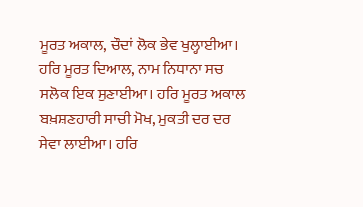ਮੂਰਤ ਅਕਾਲ, ਚੌਦਾਂ ਲੋਕ ਭੇਵ ਖੁਲ੍ਹਾਈਆ। ਹਰਿ ਮੂਰਤ ਦਿਆਲ, ਨਾਮ ਨਿਧਾਨਾ ਸਚ ਸਲੋਕ ਇਕ ਸੁਣਾਈਆ। ਹਰਿ ਮੂਰਤ ਅਕਾਲ ਬਖ਼ਸ਼ਣਹਾਰੀ ਸਾਚੀ ਮੋਖ, ਮੁਕਤੀ ਦਰ ਦਰ ਸੇਵਾ ਲਾਈਆ। ਹਰਿ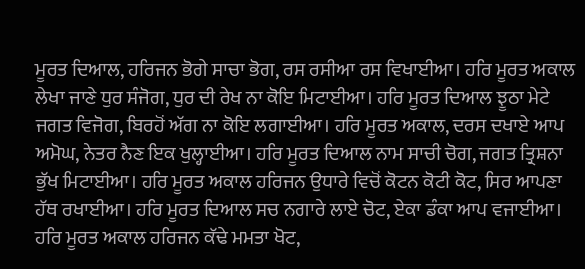ਮੂਰਤ ਦਿਆਲ, ਹਰਿਜਨ ਭੋਗੇ ਸਾਚਾ ਭੋਗ, ਰਸ ਰਸੀਆ ਰਸ ਵਿਖਾਈਆ। ਹਰਿ ਮੂਰਤ ਅਕਾਲ ਲੇਖਾ ਜਾਣੇ ਧੁਰ ਸੰਜੋਗ, ਧੁਰ ਦੀ ਰੇਖ ਨਾ ਕੋਇ ਮਿਟਾਈਆ। ਹਰਿ ਮੂਰਤ ਦਿਆਲ ਝੂਠਾ ਮੇਟੇ ਜਗਤ ਵਿਜੋਗ, ਬਿਰਹੋਂ ਅੱਗ ਨਾ ਕੋਇ ਲਗਾਈਆ। ਹਰਿ ਮੂਰਤ ਅਕਾਲ, ਦਰਸ ਦਖਾਏ ਆਪ ਅਮੋਘ, ਨੇਤਰ ਨੈਣ ਇਕ ਖੁਲ੍ਹਾਈਆ। ਹਰਿ ਮੂਰਤ ਦਿਆਲ ਨਾਮ ਸਾਚੀ ਚੋਗ, ਜਗਤ ਤ੍ਰਿਸ਼ਨਾ ਭੁੱਖ ਮਿਟਾਈਆ। ਹਰਿ ਮੂਰਤ ਅਕਾਲ ਹਰਿਜਨ ਉਧਾਰੇ ਵਿਚੋਂ ਕੋਟਨ ਕੋਟੀ ਕੋਟ, ਸਿਰ ਆਪਣਾ ਹੱਥ ਰਖਾਈਆ। ਹਰਿ ਮੂਰਤ ਦਿਆਲ ਸਚ ਨਗਾਰੇ ਲਾਏ ਚੋਟ, ਏਕਾ ਡੰਕਾ ਆਪ ਵਜਾਈਆ। ਹਰਿ ਮੂਰਤ ਅਕਾਲ ਹਰਿਜਨ ਕੱਢੇ ਮਮਤਾ ਖੋਟ,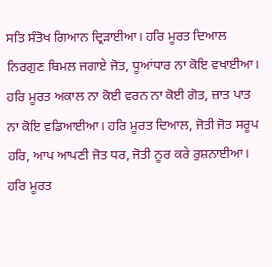ਸਤਿ ਸੰਤੋਖ ਗਿਆਨ ਦ੍ਰਿੜਾਈਆ। ਹਰਿ ਮੂਰਤ ਦਿਆਲ ਨਿਰਗੁਣ ਬਿਮਲ ਜਗਾਏ ਜੋਤ, ਧੂਆਂਧਾਰ ਨਾ ਕੋਇ ਵਖਾਈਆ। ਹਰਿ ਮੂਰਤ ਅਕਾਲ ਨਾ ਕੋਈ ਵਰਨ ਨਾ ਕੋਈ ਗੋਤ, ਜ਼ਾਤ ਪਾਤ ਨਾ ਕੋਇ ਵਡਿਆਈਆ। ਹਰਿ ਮੂਰਤ ਦਿਆਲ, ਜੋਤੀ ਜੋਤ ਸਰੂਪ ਹਰਿ, ਆਪ ਆਪਣੀ ਜੋਤ ਧਰ, ਜੋਤੀ ਨੂਰ ਕਰੇ ਰੁਸ਼ਨਾਈਆ। ਹਰਿ ਮੂਰਤ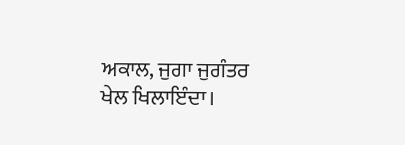ਅਕਾਲ, ਜੁਗਾ ਜੁਗੰਤਰ ਖੇਲ ਖਿਲਾਇੰਦਾ।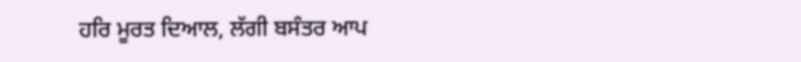ਹਰਿ ਮੂਰਤ ਦਿਆਲ, ਲੱਗੀ ਬਸੰਤਰ ਆਪ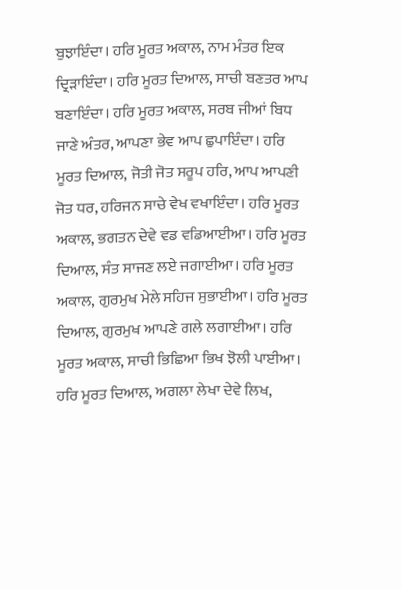ਬੁਝਾਇੰਦਾ। ਹਰਿ ਮੂਰਤ ਅਕਾਲ, ਨਾਮ ਮੰਤਰ ਇਕ ਦ੍ਰਿੜਾਇੰਦਾ। ਹਰਿ ਮੂਰਤ ਦਿਆਲ, ਸਾਚੀ ਬਣਤਰ ਆਪ ਬਣਾਇੰਦਾ। ਹਰਿ ਮੂਰਤ ਅਕਾਲ, ਸਰਬ ਜੀਆਂ ਬਿਧ ਜਾਣੇ ਅੰਤਰ, ਆਪਣਾ ਭੇਵ ਆਪ ਛੁਪਾਇੰਦਾ। ਹਰਿ ਮੂਰਤ ਦਿਆਲ, ਜੋਤੀ ਜੋਤ ਸਰੂਪ ਹਰਿ, ਆਪ ਆਪਣੀ ਜੋਤ ਧਰ, ਹਰਿਜਨ ਸਾਚੇ ਵੇਖ ਵਖਾਇੰਦਾ। ਹਰਿ ਮੂਰਤ ਅਕਾਲ, ਭਗਤਨ ਦੇਵੇ ਵਡ ਵਡਿਆਈਆ। ਹਰਿ ਮੂਰਤ ਦਿਆਲ, ਸੰਤ ਸਾਜਣ ਲਏ ਜਗਾਈਆ। ਹਰਿ ਮੂਰਤ ਅਕਾਲ, ਗੁਰਮੁਖ ਮੇਲੇ ਸਹਿਜ ਸੁਭਾਈਆ। ਹਰਿ ਮੂਰਤ ਦਿਆਲ, ਗੁਰਮੁਖ ਆਪਣੇ ਗਲੇ ਲਗਾਈਆ। ਹਰਿ ਮੂਰਤ ਅਕਾਲ, ਸਾਚੀ ਭਿਛਿਆ ਭਿਖ ਝੋਲੀ ਪਾਈਆ। ਹਰਿ ਮੂਰਤ ਦਿਆਲ, ਅਗਲਾ ਲੇਖਾ ਦੇਵੇ ਲਿਖ,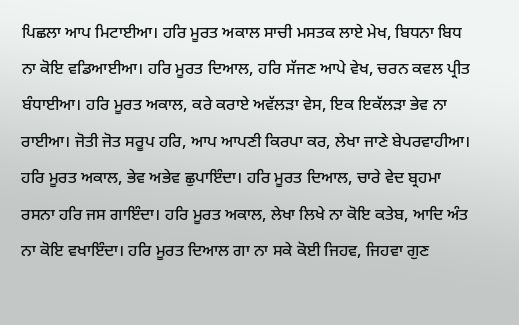ਪਿਛਲਾ ਆਪ ਮਿਟਾਈਆ। ਹਰਿ ਮੂਰਤ ਅਕਾਲ ਸਾਚੀ ਮਸਤਕ ਲਾਏ ਮੇਖ, ਬਿਧਨਾ ਬਿਧ ਨਾ ਕੋਇ ਵਡਿਆਈਆ। ਹਰਿ ਮੂਰਤ ਦਿਆਲ, ਹਰਿ ਸੱਜਣ ਆਪੇ ਵੇਖ, ਚਰਨ ਕਵਲ ਪ੍ਰੀਤ ਬੰਧਾਈਆ। ਹਰਿ ਮੂਰਤ ਅਕਾਲ, ਕਰੇ ਕਰਾਏ ਅਵੱਲੜਾ ਵੇਸ, ਇਕ ਇਕੱਲੜਾ ਭੇਵ ਨਾ ਰਾਈਆ। ਜੋਤੀ ਜੋਤ ਸਰੂਪ ਹਰਿ, ਆਪ ਆਪਣੀ ਕਿਰਪਾ ਕਰ, ਲੇਖਾ ਜਾਣੇ ਬੇਪਰਵਾਹੀਆ। ਹਰਿ ਮੂਰਤ ਅਕਾਲ, ਭੇਵ ਅਭੇਵ ਛੁਪਾਇੰਦਾ। ਹਰਿ ਮੂਰਤ ਦਿਆਲ, ਚਾਰੇ ਵੇਦ ਬ੍ਰਹਮਾ ਰਸਨਾ ਹਰਿ ਜਸ ਗਾਇੰਦਾ। ਹਰਿ ਮੂਰਤ ਅਕਾਲ, ਲੇਖਾ ਲਿਖੇ ਨਾ ਕੋਇ ਕਤੇਬ, ਆਦਿ ਅੰਤ ਨਾ ਕੋਇ ਵਖਾਇੰਦਾ। ਹਰਿ ਮੂਰਤ ਦਿਆਲ ਗਾ ਨਾ ਸਕੇ ਕੋਈ ਜਿਹਵ, ਜਿਹਵਾ ਗੁਣ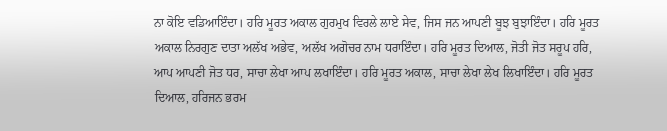ਨਾ ਕੋਇ ਵਡਿਆਇੰਦਾ। ਹਰਿ ਮੂਰਤ ਅਕਾਲ ਗੁਰਮੁਖ ਵਿਰਲੇ ਲਾਏ ਸੇਵ, ਜਿਸ ਜਨ ਆਪਣੀ ਬੂਝ ਬੁਝਾਇੰਦਾ। ਹਰਿ ਮੂਰਤ ਅਕਾਲ ਨਿਰਗੁਣ ਦਾਤਾ ਅਲੱਖ ਅਭੇਵ, ਅਲੱਖ ਅਗੋਚਰ ਨਾਮ ਧਰਾਇੰਦਾ। ਹਰਿ ਮੂਰਤ ਦਿਆਲ, ਜੋਤੀ ਜੋਤ ਸਰੂਪ ਹਰਿ, ਆਪ ਆਪਣੀ ਜੋਤ ਧਰ, ਸਾਚਾ ਲੇਖਾ ਆਪ ਲਖਾਇੰਦਾ। ਹਰਿ ਮੂਰਤ ਅਕਾਲ, ਸਾਚਾ ਲੇਖਾ ਲੇਖ ਲਿਖਾਇੰਦਾ। ਹਰਿ ਮੂਰਤ ਦਿਆਲ, ਹਰਿਜਨ ਭਰਮ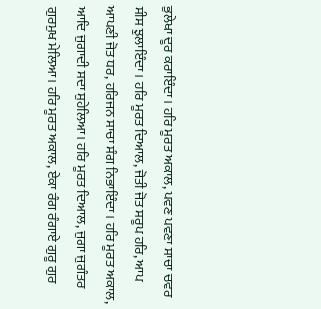ਭੁਲੇਖਾ ਦੂਰ ਕਰਾਇੰਦਾ। ਹਰਿ ਮੂਰਤ ਅਕਾਲ, ਪਵਣ ਪਵਣਾ ਸਾਚਾ ਚਵਰ ਸੀਸ ਝੁਲਾਇੰਦਾ। ਹਰਿ ਮੂਰਤ ਦਿਆਲ, ਜੋਤੀ ਜੋਤ ਸਰੂਪ ਹਰਿ, ਆਪ ਆਪਣੀ ਜੋਤ ਧਰ, ਹਰਿਜਨ ਸਾਚਾ ਸੰਗ ਨਿਭਾਇੰਦਾ। ਹਰਿ ਮੂਰਤ ਅਕਾਲ, ਆਦਿ ਜੁਗਾਦੀ ਸਦਾ ਸੁਹੇਲਿਆ। ਹਰਿ ਮੂਰਤ ਦਿਆਲ, ਜੁਗਾ ਜੁਗੰਤਰ ਗੁਰਮੁਖ ਮੇਲਿਆ। ਹਰਿ ਮੂਰਤ ਅਕਾਲ, ਏਕਾ ਰੰਗ ਰੰਗਾਏ ਗੁਰੂ ਗੁਰ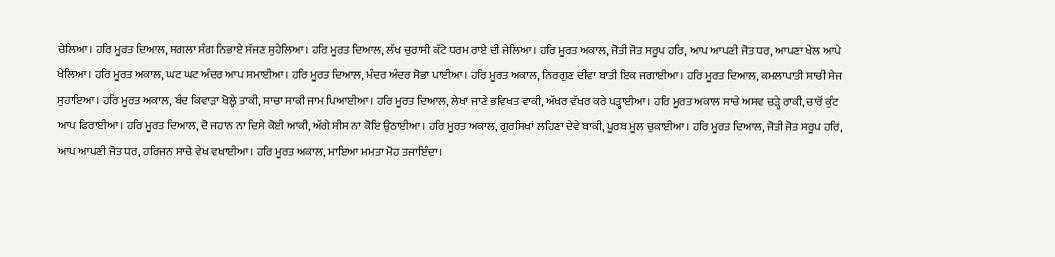ਚੇਲਿਆ। ਹਰਿ ਮੂਰਤ ਦਿਆਲ, ਸਗਲਾ ਸੰਗ ਨਿਭਾਏ ਸੱਜਣ ਸੁਹੇਲਿਆ। ਹਰਿ ਮੂਰਤ ਦਿਆਲ, ਲੱਖ ਚੁਰਾਸੀ ਕੱਟੇ ਧਰਮ ਰਾਏ ਦੀ ਜੇਲਿਆ। ਹਰਿ ਮੂਰਤ ਅਕਾਲ, ਜੋਤੀ ਜੋਤ ਸਰੂਪ ਹਰਿ, ਆਪ ਆਪਣੀ ਜੋਤ ਧਰ, ਆਪਣਾ ਖੇਲ ਆਪੇ ਖੇਲਿਆ। ਹਰਿ ਮੂਰਤ ਅਕਾਲ, ਘਟ ਘਟ ਅੰਦਰ ਆਪ ਸਮਾਈਆ। ਹਰਿ ਮੂਰਤ ਦਿਆਲ, ਮੰਦਰ ਅੰਦਰ ਸੋਭਾ ਪਾਈਆ। ਹਰਿ ਮੂਰਤ ਅਕਾਲ, ਨਿਰਗੁਣ ਦੀਵਾ ਬਾਤੀ ਇਕ ਜਗਾਈਆ। ਹਰਿ ਮੂਰਤ ਦਿਆਲ, ਕਮਲਾਪਾਤੀ ਸਾਚੀ ਸੇਜ ਸੁਹਾਇਆ। ਹਰਿ ਮੂਰਤ ਅਕਾਲ, ਬੰਦ ਕਿਵਾੜਾ ਖੋਲ੍ਹੇ ਤਾਕੀ, ਸਾਚਾ ਸਾਕੀ ਜਾਮ ਪਿਆਈਆ। ਹਰਿ ਮੂਰਤ ਦਿਆਲ, ਲੇਖਾ ਜਾਣੇ ਭਵਿਖਤ ਵਾਕੀ, ਅੱਖਰ ਵੱਖਰ ਕਰੇ ਪੜ੍ਹਾਈਆ। ਹਰਿ ਮੂਰਤ ਅਕਾਲ ਸਾਚੇ ਅਸਵ ਚੜ੍ਹੇ ਰਾਕੀ, ਚਾਰੋਂ ਕੁੰਟ ਆਪ ਫਿਰਾਈਆ। ਹਰਿ ਮੂਰਤ ਦਿਆਲ, ਦੋ ਜਹਾਨ ਨਾ ਦਿਸੇ ਕੋਈ ਆਕੀ, ਅੱਗੇ ਸੀਸ ਨਾ ਕੋਇ ਉਠਾਈਆ। ਹਰਿ ਮੂਰਤ ਅਕਾਲ, ਗੁਰਸਿਖਾਂ ਲਹਿਣਾ ਦੇਵੇ ਬਾਕੀ, ਪੂਰਬ ਮੂਲ ਚੁਕਾਈਆ। ਹਰਿ ਮੂਰਤ ਦਿਆਲ, ਜੋਤੀ ਜੋਤ ਸਰੂਪ ਹਰਿ, ਆਪ ਆਪਣੀ ਜੋਤ ਧਰ, ਹਰਿਜਨ ਸਾਚੇ ਵੇਖ ਵਖਾਈਆ। ਹਰਿ ਮੂਰਤ ਅਕਾਲ, ਮਾਇਆ ਮਮਤਾ ਮੋਹ ਤਜਾਇੰਦਾ।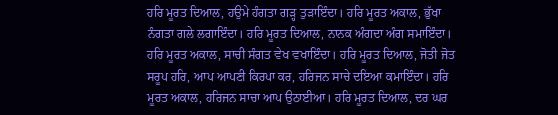ਹਰਿ ਮੂਰਤ ਦਿਆਲ, ਹਉਮੇ ਹੰਗਤਾ ਗੜ੍ਹ ਤੁੜਾਇੰਦਾ। ਹਰਿ ਮੂਰਤ ਅਕਾਲ, ਭੁੱਖਾ ਨੰਗਤਾ ਗਲੇ ਲਗਾਇੰਦਾ। ਹਰਿ ਮੂਰਤ ਦਿਆਲ, ਨਾਨਕ ਅੰਗਦਾ ਅੰਗ ਸਮਾਇੰਦਾ। ਹਰਿ ਮੂਰਤ ਅਕਾਲ, ਸਾਚੀ ਸੰਗਤ ਵੇਖ ਵਖਾਇੰਦਾ। ਹਰਿ ਮੂਰਤ ਦਿਆਲ, ਜੋਤੀ ਜੋਤ ਸਰੂਪ ਹਰਿ, ਆਪ ਆਪਣੀ ਕਿਰਪਾ ਕਰ, ਹਰਿਜਨ ਸਾਚੇ ਦਇਆ ਕਮਾਇੰਦਾ। ਹਰਿ ਮੂਰਤ ਅਕਾਲ, ਹਰਿਜਨ ਸਾਚਾ ਆਪ ਉਠਾਈਆ। ਹਰਿ ਮੂਰਤ ਦਿਆਲ, ਦਰ ਘਰ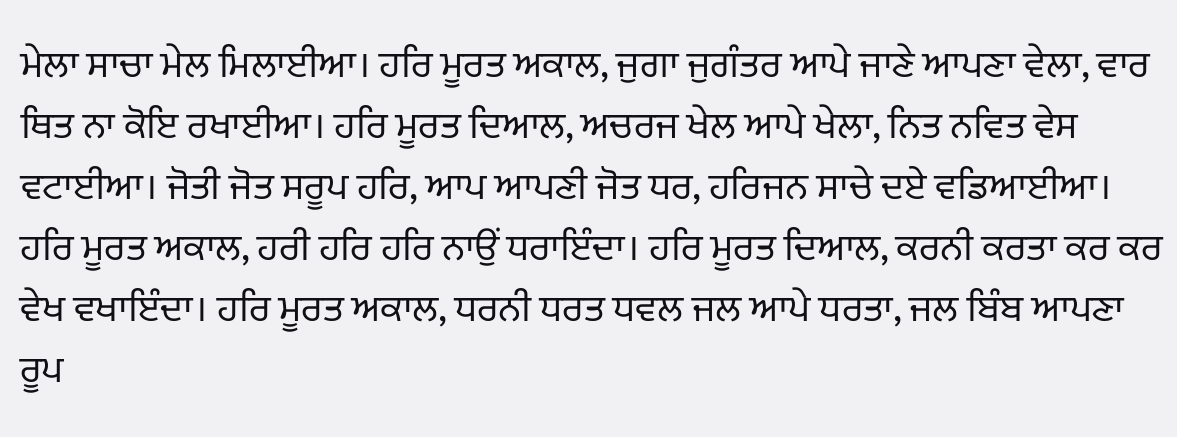ਮੇਲਾ ਸਾਚਾ ਮੇਲ ਮਿਲਾਈਆ। ਹਰਿ ਮੂਰਤ ਅਕਾਲ, ਜੁਗਾ ਜੁਗੰਤਰ ਆਪੇ ਜਾਣੇ ਆਪਣਾ ਵੇਲਾ, ਵਾਰ ਥਿਤ ਨਾ ਕੋਇ ਰਖਾਈਆ। ਹਰਿ ਮੂਰਤ ਦਿਆਲ, ਅਚਰਜ ਖੇਲ ਆਪੇ ਖੇਲਾ, ਨਿਤ ਨਵਿਤ ਵੇਸ ਵਟਾਈਆ। ਜੋਤੀ ਜੋਤ ਸਰੂਪ ਹਰਿ, ਆਪ ਆਪਣੀ ਜੋਤ ਧਰ, ਹਰਿਜਨ ਸਾਚੇ ਦਏ ਵਡਿਆਈਆ। ਹਰਿ ਮੂਰਤ ਅਕਾਲ, ਹਰੀ ਹਰਿ ਹਰਿ ਨਾਉਂ ਧਰਾਇੰਦਾ। ਹਰਿ ਮੂਰਤ ਦਿਆਲ, ਕਰਨੀ ਕਰਤਾ ਕਰ ਕਰ ਵੇਖ ਵਖਾਇੰਦਾ। ਹਰਿ ਮੂਰਤ ਅਕਾਲ, ਧਰਨੀ ਧਰਤ ਧਵਲ ਜਲ ਆਪੇ ਧਰਤਾ, ਜਲ ਬਿੰਬ ਆਪਣਾ ਰੂਪ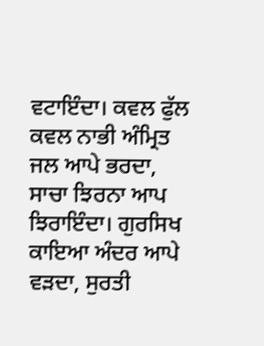ਵਟਾਇੰਦਾ। ਕਵਲ ਫੁੱਲ ਕਵਲ ਨਾਭੀ ਅੰਮ੍ਰਿਤ ਜਲ ਆਪੇ ਭਰਦਾ, ਸਾਚਾ ਝਿਰਨਾ ਆਪ ਝਿਰਾਇੰਦਾ। ਗੁਰਸਿਖ ਕਾਇਆ ਅੰਦਰ ਆਪੇ ਵੜਦਾ, ਸੁਰਤੀ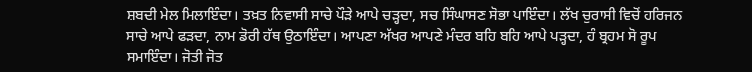ਸ਼ਬਦੀ ਮੇਲ ਮਿਲਾਇੰਦਾ। ਤਖ਼ਤ ਨਿਵਾਸੀ ਸਾਚੇ ਪੌੜੇ ਆਪੇ ਚੜ੍ਹਦਾ, ਸਚ ਸਿੰਘਾਸਣ ਸੋਭਾ ਪਾਇੰਦਾ। ਲੱਖ ਚੁਰਾਸੀ ਵਿਚੋਂ ਹਰਿਜਨ ਸਾਚੇ ਆਪੇ ਫੜਦਾ, ਨਾਮ ਡੋਰੀ ਹੱਥ ਉਠਾਇੰਦਾ। ਆਪਣਾ ਅੱਖਰ ਆਪਣੇ ਮੰਦਰ ਬਹਿ ਬਹਿ ਆਪੇ ਪੜ੍ਹਦਾ, ਹੰ ਬ੍ਰਹਮ ਸੋ ਰੂਪ ਸਮਾਇੰਦਾ। ਜੋਤੀ ਜੋਤ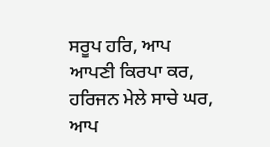ਸਰੂਪ ਹਰਿ, ਆਪ ਆਪਣੀ ਕਿਰਪਾ ਕਰ, ਹਰਿਜਨ ਮੇਲੇ ਸਾਚੇ ਘਰ, ਆਪ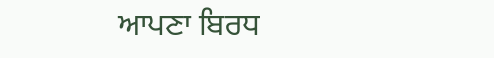ਆਪਣਾ ਬਿਰਧ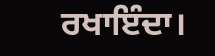ਰਖਾਇੰਦਾ।